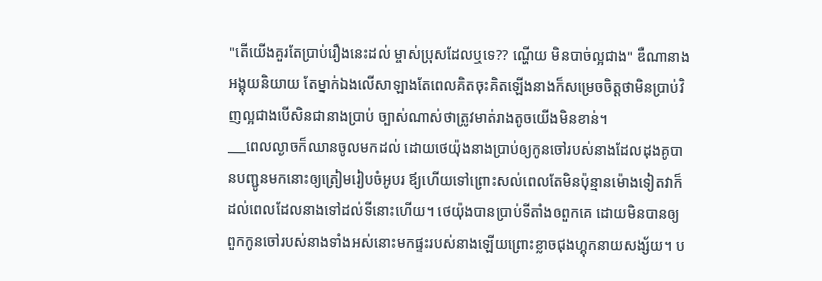"តើយើងគួរតែប្រាប់រឿងនេះដល់ ម្ចាស់ប្រុសដែលឬទេ?? ណ្ហើយ មិនបាច់ល្អជាង" ឌឺណានាងអង្គុយនិយាយ តែម្នាក់ឯងលើសាឡាងតែពេលគិតចុះគិតឡើងនាងក៏សម្រេចចិត្តថាមិនប្រាប់វិញល្អជាងបើសិនជានាងប្រាប់ ច្បាស់ណាស់ថាត្រូវមាត់រាងតូចយើងមិនខាន់។
___ពេលល្ងាចក៏ឈានចូលមកដល់ ដោយថេយ៉ុងនាងប្រាប់ឲ្យកូនចៅរបស់នាងដែលដុងគូបានបញ្ជូនមកនោះឲ្យត្រៀមរៀបចំអូបរ ឪ្យហើយទៅព្រោះសល់ពេលតែមិនប៉ុន្មានម៉ោងទៀតវាក៏ដល់ពេលដែលនាងទៅដល់ទីនោះហើយ។ ថេយ៉ុងបានប្រាប់ទីតាំងឲពួកគេ ដោយមិនបានឲ្យពួកកូនចៅរបស់នាងទាំងអស់នោះមកផ្ទះរបស់នាងឡើយព្រោះខ្លាចជុងហ្គុកនាយសង្ស័យ។ ប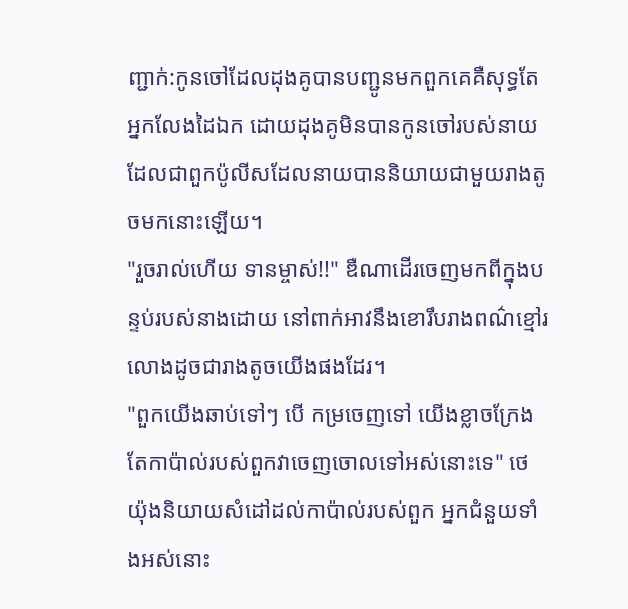ញ្ជាក់:កូនចៅដែលដុងគូបានបញ្ជូនមកពួកគេគឺសុទ្ធតែអ្នកលែងដៃឯក ដោយដុងគូមិនបានកូនចៅរបស់នាយដែលជាពួកប៉ូលីសដែលនាយបាននិយាយជាមួយរាងតូចមកនោះឡើយ។
"រួចរាល់ហើយ ទានម្ចាស់!!" ឌឺណាដើរចេញមកពីក្នុងបន្ទប់របស់នាងដោយ នៅពាក់អាវនឹងខោរឹបរាងពណ៌ខ្មៅរលោងដូចជារាងតូចយើងផងដែរ។
"ពួកយើងឆាប់ទៅៗ បើ កម្រចេញទៅ យើងខ្លាចក្រែងតែកាប៉ាល់របស់ពួកវាចេញចោលទៅអស់នោះទេ" ថេយ៉ុងនិយាយសំដៅដល់កាប៉ាល់របស់ពួក អ្នកជំនួយទាំងអស់នោះ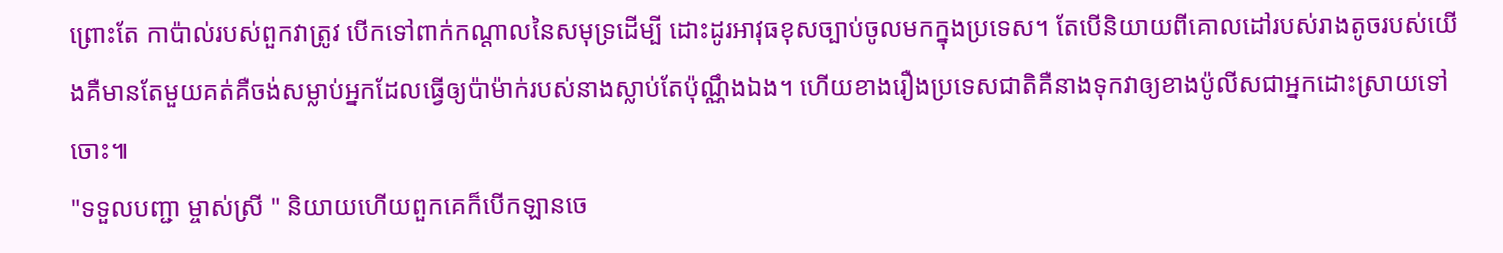ព្រោះតែ កាប៉ាល់របស់ពួកវាត្រូវ បើកទៅពាក់កណ្តាលនៃសមុទ្រដើម្បី ដោះដូរអាវុធខុសច្បាប់ចូលមកក្នុងប្រទេស។ តែបើនិយាយពីគោលដៅរបស់រាងតូចរបស់យើងគឺមានតែមួយគត់គឺចង់សម្លាប់អ្នកដែលធ្វើឲ្យប៉ាម៉ាក់របស់នាងស្លាប់តែប៉ុណ្ណឹងឯង។ ហើយខាងរឿងប្រទេសជាតិគឺនាងទុកវាឲ្យខាងប៉ូលីសជាអ្នកដោះស្រាយទៅចោះ៕
"ទទួលបញ្ជា ម្ចាស់ស្រី " និយាយហើយពួកគេក៏បើកឡានចេ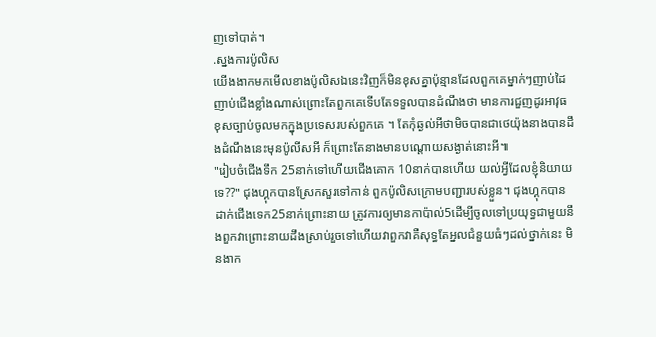ញទៅបាត់។
.ស្នងការប៉ូលិស
យើងងាកមកមើលខាងប៉ូលិសឯនេះវិញក៏មិនខុសគ្នាប៉ុន្មានដែលពួកគេម្នាក់ៗញាប់ដៃញាប់ជើងខ្លាំងណាស់ព្រោះតែពួកគេទើបតែទទួលបានដំណឹងថា មានការជួញដូរអាវុធខុសច្បាប់ចូលមកក្នុងប្រទេសរបស់ពួកគេ ។ តែកុំឆ្ងល់អីថាមិចបានជាថេយ៉ុងនាងបានដឹងដំណឹងនេះមុនប៉ូលីសអី ក៏ព្រោះតែនាងមានបណ្តោយសង្ងាត់នោះអី៕
"រៀបចំជើងទឹក 25នាក់ទៅហើយជើងគោក 10នាក់បានហើយ យល់អ្វីដែលខ្ញុំនិយាយទេ??" ជុងហ្គុកបានស្រែកសួរទៅកាន់ ពួកប៉ូលិសក្រោមបញ្ជារបស់ខ្លួន។ ជុងហ្គុកបានដាក់ជើងទេក25នាក់ព្រោះនាយ ត្រូវការឲ្យមានកាប៉ាល់5ដើម្បីចូលទៅប្រយុទ្ធជាមួយនឹងពួកវាព្រោះនាយដឹងស្រាប់រួចទៅហើយវាពួកវាគឺសុទ្ធតែអ្នលជំនួយធំៗដល់ថ្នាក់នេះ មិនងាក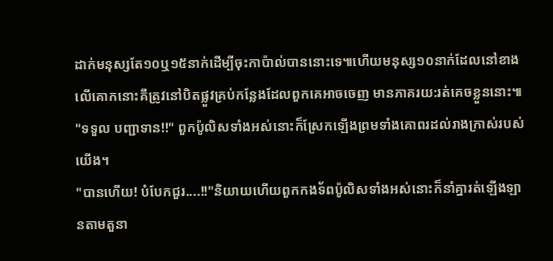ដាក់មនុស្សតែ១០ឬ១៥នាក់ដើម្បីចុះកាប៉ាល់បាននោះទេ៕ហើយមនុស្ស១០នាក់ដែលនៅខាងលើគោកនោះគឹត្រូវនៅបិតផ្លួវគ្រប់កន្លែងដែលពួកគេអាចចេញ មានភាគរយ:រត់គេចខ្លួននោះ៕
"ទទួល បញ្ជាទាន!!" ពួកប៉ូលិសទាំងអស់នោះក៏ស្រែកឡើងព្រមទាំងគោពរដល់រាងក្រាស់របស់យើង។
"បានហើយ! បំបែកជួរ....!!"និយាយហើយពួកកងទ័ពប៉ូលិសទាំងអស់នោះក៏នាំគ្នារត់ឡើងឡានតាមតួនា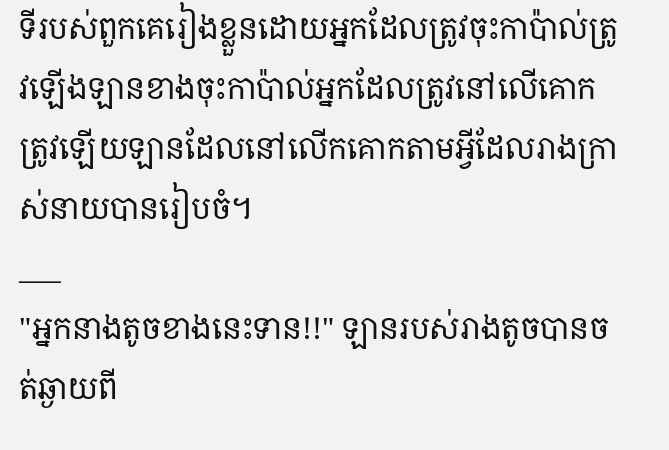ទីរបស់ពួកគេរៀងខ្លួនដោយអ្នកដែលត្រូវចុះកាប៉ាល់ត្រូវឡើងឡានខាងចុះកាប៉ាល់អ្នកដែលត្រូវនៅលើគោកត្រូវឡើយឡានដែលនៅលើកគោកតាមអ្វីដែលរាងក្រាស់នាយបានរៀបចំ។
___
"អ្នកនាងតូចខាងនេះទាន!!" ឡានរបស់រាងតូចបានចត់ឆ្ងាយពី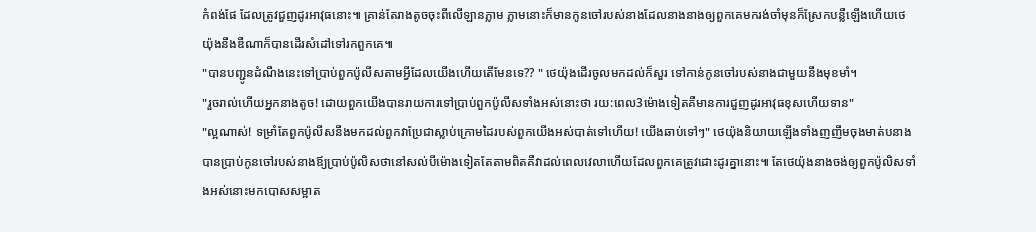កំពង់ផែ ដែលត្រូវជួញដូរអាវុធនោះ៕ គ្រាន់តែរាងតូចចុះពីលើឡានភ្លាម ភ្លាមនោះក៏មានកូនចៅរបស់នាងដែលនាងនាងឲ្យពួកគេមករង់ចាំមុនក៏ស្រែកបន្លឺឡើងហើយថេយ៉ុងនឹងឌឺណាក៏បានដើរសំដៅទៅរកពួកគេ៕
"បានបញ្ជូនដំណឹងនេះទៅប្រាប់ពួកប៉ូលីសតាមអ្វីដែលយើងហើយតើមែនទេ?? " ថេយ៉ុងដើរចូលមកដល់ក៏សួរ ទៅកាន់កូនចៅរបស់នាងជាមួយនឹងមុខមាំ។
"រួចរាល់ហើយអ្នកនាងតូច! ដោយពួកយើងបានរាយការទៅប្រាប់ពួកប៉ូលីសទាំងអស់នោះថា រយ:ពេល3ម៉ោងទៀតគឺមានការជួញដូរអាវុធខុសហើយទាន"
"ល្អណាស់! ទម្រាំតែពួកប៉ូលីសនឹងមកដល់ពួកវាប្រែជាស្លាប់ក្រោមដៃរបស់ពួកយើងអស់បាត់ទៅហើយ! យើងឆាប់ទៅៗ" ថេយ៉ុងនិយាយឡើងទាំងញញឹមចុងមាត់បនាងបានប្រាប់កូនចៅរបស់នាងឪ្យប្រាប់ប៉ូលិសថានៅសល់បីម៉ោងទៀតតែតាមពិតគឺវាដល់ពេលវេលាហើយដែលពួកគេត្រូវដោះដូរគ្នានោះ៕ តែថេយ៉ុងនាងចង់ឲ្យពួកប៉ូលិសទាំងអស់នោះមកបោសសម្អាត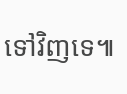ទៅវិញទេ៕